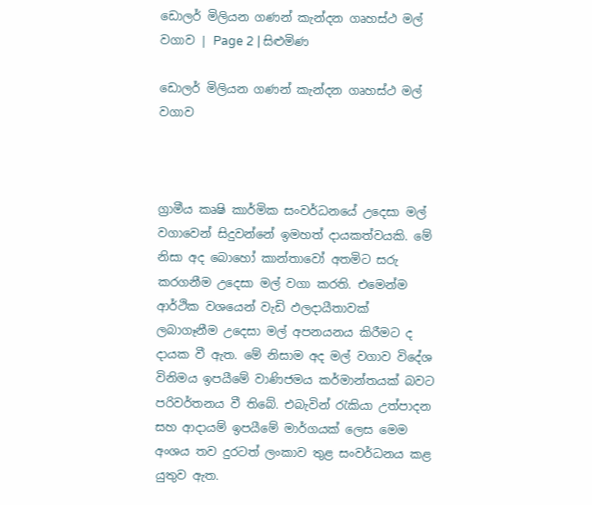ඩොලර් මිලියන ගණන් කැන්දන ගෘහස්ථ මල් වගාව | Page 2 | සිළුමිණ

ඩොලර් මිලියන ගණන් කැන්දන ගෘහස්ථ මල් වගාව



ග්‍රාමීය කෘෂි කාර්මික සංවර්ධනයේ උදෙසා මල් වගාවෙන් සිදුවන්නේ ඉමහත් දායකත්වයකි. මේ නිසා අද බොහෝ කාන්තාවෝ අතමිට සරු කරගනීම උදෙසා මල් වගා කරති. එමෙන්ම ආර්ථික වශයෙන් වැඩි ඵලදායීතාවක් ලබාගෑනීම උදෙසා මල් අපනයනය කිරීමට ද දායක වී ඇත. මේ නිසාම අද මල් වගාව විදේශ විනිමය ඉපයීමේ වාණිජමය කර්මාන්තයක් බවට පරිවර්තනය වී තිබේ. එබැවින් රැකියා උත්පාදන සහ ආදායම් ඉපයීමේ මාර්ගයක් ලෙස මෙම අංශය තව දුරටත් ලංකාව තුළ සංවර්ධනය කළ යුතුව ඇත.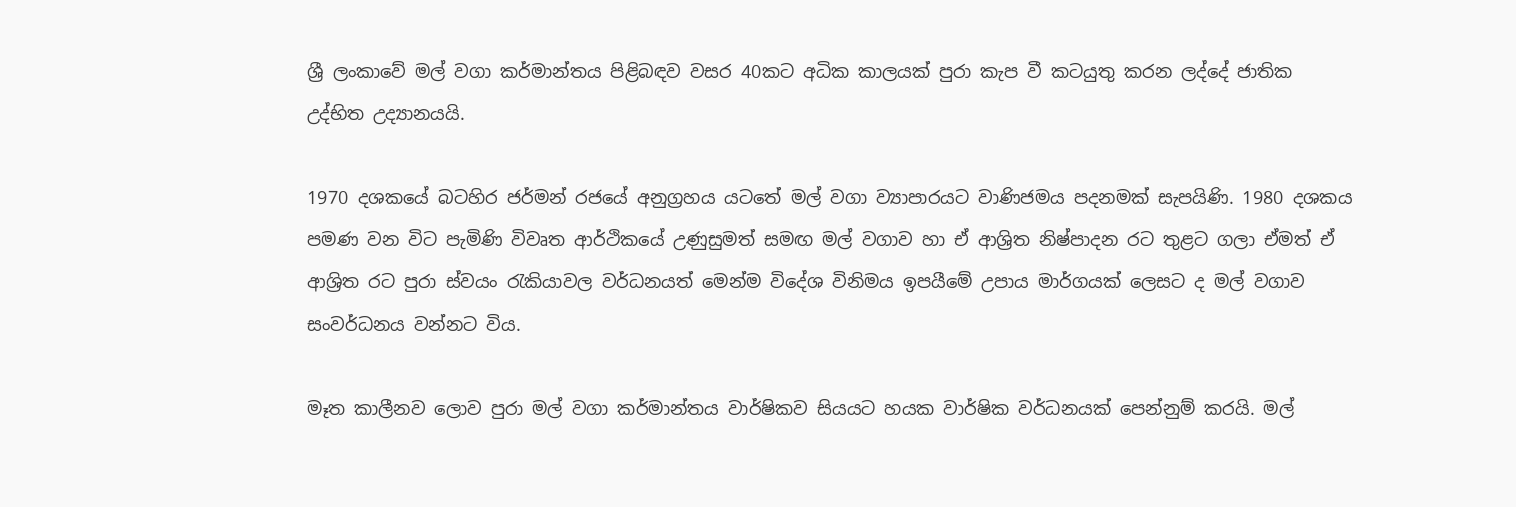ශ්‍රී ලංකාවේ මල් වගා කර්මාන්තය පිළිබඳව වසර 40කට අධික කාලයක් පුරා කැප වී කටයුතු කරන ලද්දේ ජාතික උද්භිත උද්‍යානයයි.

1970 දශකයේ බටහිර ජර්මන් රජයේ අනුග්‍රහය යටතේ මල් වගා ව්‍යාපාරයට වාණිජමය පදනමක් සැපයිණි. 1980 දශකය පමණ වන විට පැමිණි විවෘත ආර්ථිකයේ උණුසුමත් සමඟ මල් වගාව හා ඒ ආශ්‍රිත නිෂ්පාදන රට තුළට ගලා ඒමත් ඒ ආශ්‍රිත රට පුරා ස්වයං රැකියාවල වර්ධනයත් මෙන්ම විදේශ විනිමය ඉපයීමේ උපාය මාර්ගයක් ලෙසට ද මල් වගාව සංවර්ධනය වන්නට විය.

මෑත කාලීනව ලොව පුරා මල් වගා කර්මාන්තය වාර්ෂිකව සියයට හයක වාර්ෂික වර්ධනයක් පෙන්නුම් කරයි. මල්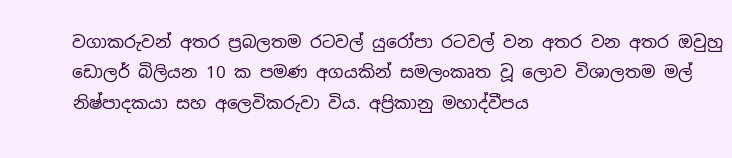වගාකරුවන් අතර ප්‍රබලතම රටවල් යුරෝපා රටවල් වන අතර වන අතර ඔවුහු ඩොලර් බිලියන 10 ක පමණ අගයකින් සමලංකෘත වූ ලොව විශාලතම මල් නිෂ්පාදකයා සහ අලෙවිකරුවා විය. අප්‍රිකානු මහාද්වීපය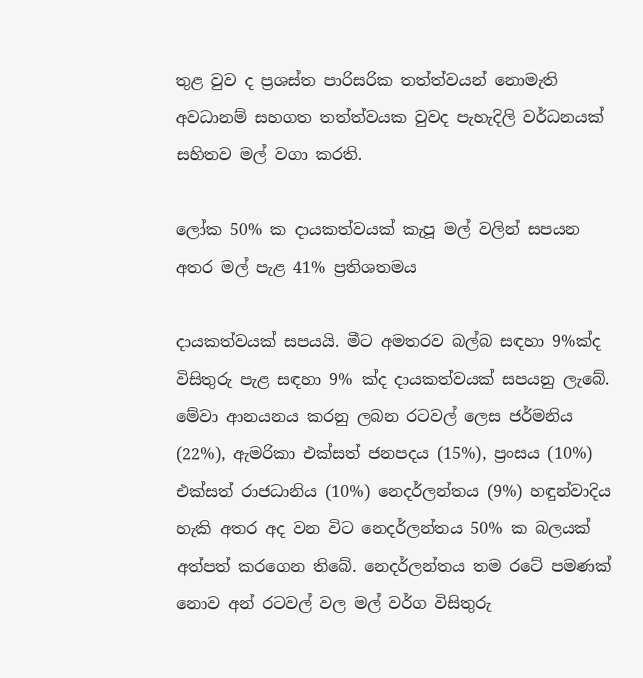තුළ වුව ද ප්‍රශස්ත පාරිසරික තත්ත්වයන් නොමැති අවධානම් සහගත තත්ත්වයක වුවද පැහැදිලි වර්ධනයක් සහිතව මල් වගා කරති.

ලෝක 50% ක දායකත්වයක් කැපූ මල් වලින් සපයන අතර මල් පැළ 41% ප්‍රතිශතමය

දායකත්වයක් සපයයි. මීට අමතරව බල්බ සඳහා 9%ක්ද විසිතුරු පැළ සඳහා 9% ක්ද දායකත්වයක් සපයනු ලැ‍බේ. මේවා ආනයනය කරනු ලබන රටවල් ලෙස ජර්මනිය (22%), ඇමරිකා එක්සත් ජනපදය (15%), ප්‍රංසය (10%) එක්සත් රාජධානිය (10%) නෙදර්ලන්තය (9%) හඳුන්වාදිය හැකි අතර අද වන විට නෙදර්ලන්තය 50% ක බලයක් අත්පත් කරගෙන තිබේ. නෙදර්ලන්තය තම රටේ පමණක් නොව අන් රටවල් වල මල් වර්ග විසිතුරු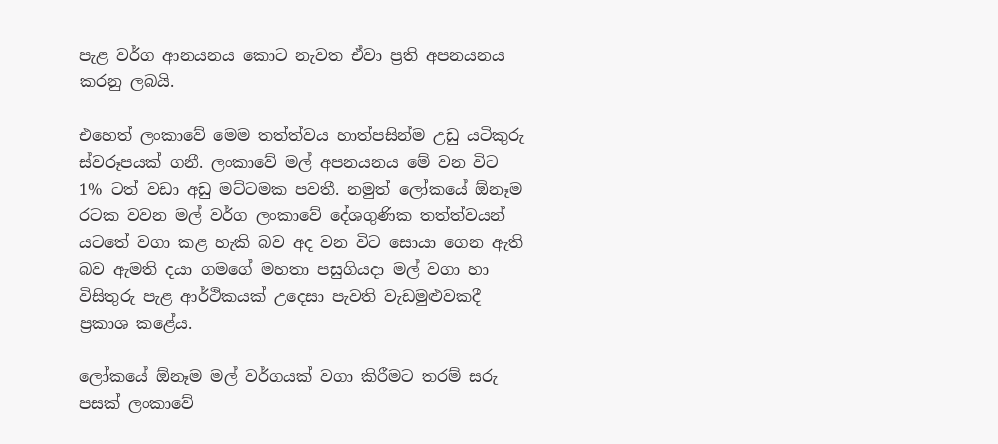පැළ වර්ග ආනයනය කොට නැවත ඒවා ප්‍රති අපනයනය කරනු ලබයි.

එහෙත් ලංකාවේ මෙම තත්ත්වය හාත්පසින්ම උඩු යටිකුරු ස්වරූපයක් ගනී. ලංකාවේ මල් අපනයනය මේ වන විට 1% ටත් වඩා අඩු මට්ටමක පවතී. නමුත් ලෝකයේ ඕනෑම රටක වවන මල් වර්ග ලංකාවේ දේශගුණික තත්ත්වයන් යටතේ වගා කළ හැකි බව අද වන විට සොයා ගෙන ඇති බව ඇමති දයා ගමගේ මහතා පසුගියදා මල් වගා හා විසිතුරු පැළ ආර්ථිකයක් උදෙසා පැවති වැඩමුළුවකදී ප්‍රකාශ කළේය.

ලෝකයේ ඕනෑම මල් වර්ගයක් වගා කිරීමට තරම් සරු පසක් ලංකාවේ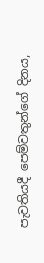පැවතියදී පෙම්වතුන්ගේ දිනය,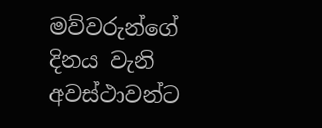මව්වරුන්ගේ දිනය වැනි අවස්ථාවන්ට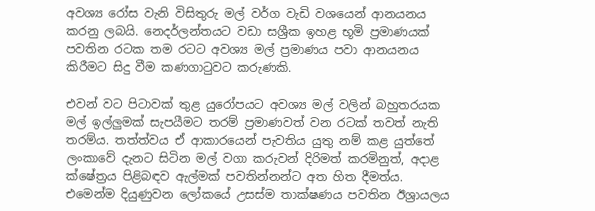අවශ්‍ය රෝස වැනි විසිතුරු මල් වර්ග වැඩි වශයෙන් ආනයනය කරනු ලබයි. නෙදර්ලන්තයට වඩා සශ්‍රීක ඉහළ භූමි ප්‍රමාණයක් පවතින රටක තම රටට අවශ්‍ය මල් ප්‍රමාණය පවා ආනයනය කිරීමට සිදු වීම කණගාටුවට කරුණකි.

එවන් වට පිටාවක් තුළ යුරෝපයට අවශ්‍ය මල් වලින් බහුතරයක මල් ඉල්ලුමක් සැපයීමට තරම් ප්‍රමාණවත් වන රටක් තවත් නැති තරම්ය. තත්ත්වය ඒ ආකාරයෙන් පැවතිය යුතු නම් කළ යුත්තේ ලංකාවේ දැනට සිටින මල් වගා කරුවන් දිරිමත් කරමිනුත්, අදාළ ක්ෂේත්‍රය පිළිබඳව ඇල්මක් පවතින්නන්ට අත හිත දීමත්ය. එමෙන්ම දියුණුවන ලෝකයේ උසස්ම තාක්ෂණය පවතින ඊශ්‍රායලය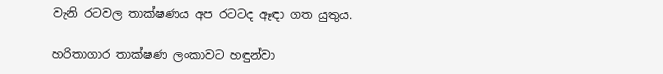වැනි රටවල තාක්ෂණය අප රටටද ඈඳා ගත යුතුය.

හරිතාගාර තාක්ෂණ ලංකාවට හඳුන්වා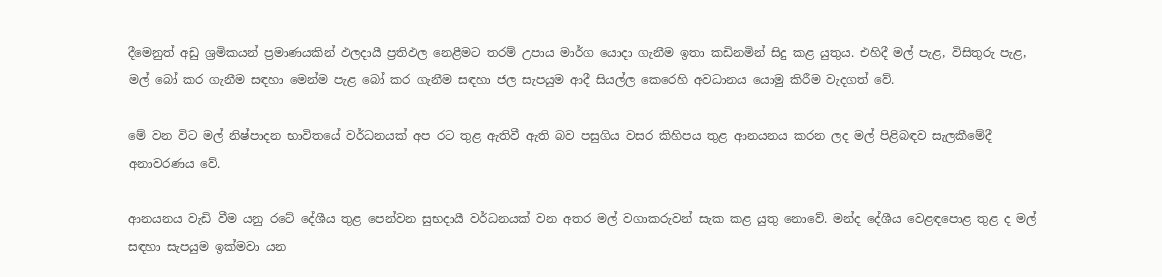දීමෙනුත් අඩු ශ්‍රමිකයන් ප්‍රමාණයකින් ඵලදායී ප්‍රතිඵල නෙළීමට තරම් උපාය මාර්ග යොදා ගැනීම ඉතා කඩිනමින් සිදු කළ යුතුය. එහිදී මල් පැළ, විසිතුරු පැළ, මල් බෝ කර ගැනීම සඳහා මෙන්ම පැළ බෝ කර ගැනීම සඳහා ජල සැපයුම ආදී සියල්ල කෙරෙහි අවධානය යොමු කිරීම වැදගත් වේ.

මේ වන විට මල් නිෂ්පාදන භාවිතයේ වර්ධනයක් අප රට තුළ ඇතිවී ඇති බව පසුගිය වසර කිහිපය තුළ ආනයනය කරන ලද මල් පිළිබඳව සැලකීමේදී අනාවරණය වේ.

ආනයනය වැඩි වීම යනු රටේ දේශීය තුළ පෙන්වන සුභදායී වර්ධනයක් වන අතර මල් වගාකරුවන් සැක කළ යුතු නොවේ. මන්ද දේශීය වෙළඳපොළ තුළ ද මල් සඳහා සැපයුම ඉක්මවා යන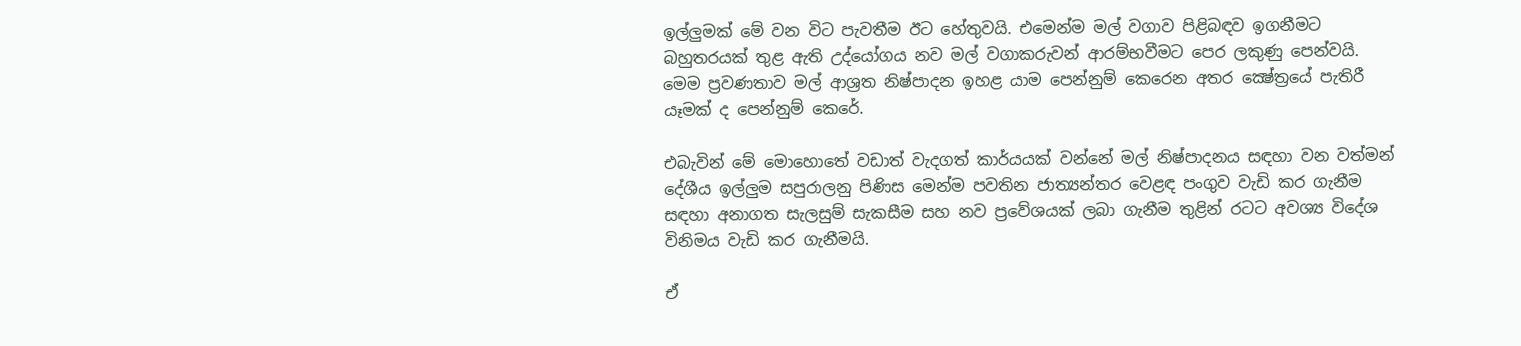ඉල්ලුමක් මේ වන විට පැවතීම ඊට හේතුවයි. එමෙන්ම මල් වගාව පිළිබඳව ඉගනීමට බහුතරයක් තුළ ඇති උද්යෝගය නව මල් වගාකරුවන් ආරම්භවීමට පෙර ලකුණු පෙන්වයි. මෙම ප්‍රවණතාව මල් ආශ්‍රත නිෂ්පාදන ඉහළ යාම පෙන්නුම් කෙරෙන අතර ක්‍ෂේත්‍රයේ පැතිරී යෑමක් ද පෙන්නුම් කෙරේ.

එබැවින් මේ මොහොතේ වඩාත් වැදගත් කාර්යයක් වන්නේ මල් නිෂ්පාදනය සඳහා වන වත්මන් දේශීය ඉල්ලුම සපුරාලනු පිණිස මෙන්ම පවතින ජාත්‍යන්තර වෙළඳ පංගුව වැඩි කර ගැනීම සඳහා අනාගත සැලසුම් සැකසීම සහ නව ප්‍රවේශයක් ලබා ගැනීම තුළින් රටට අවශ්‍ය විදේශ විනිමය වැඩි කර ගැනීමයි.

ඒ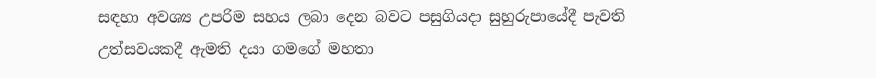සඳහා අවශ්‍ය උපරිම සහය ලබා දෙන බවට පසුගියදා සුහුරුපායේදී පැවති උත්සවයකදී ඇමති දයා ගමගේ මහතා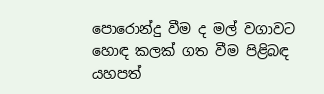පොරොන්දු වීම ද මල් වගාවට හොඳ කලක් ගත වීම පිළිබඳ යහපත්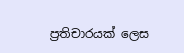ප්‍රතිචාරයක් ලෙස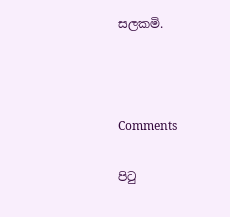සලකමි.



Comments

පිටු